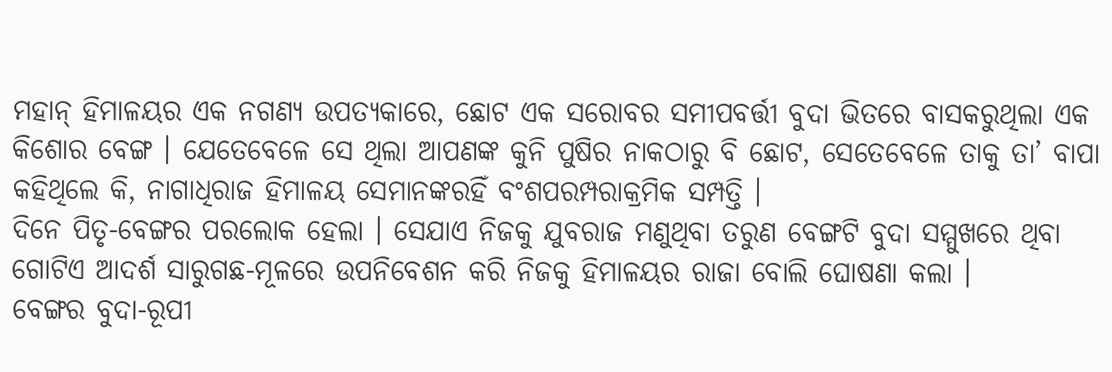ମହାନ୍ ହିମାଳୟର ଏକ ନଗଣ୍ୟ ଉପତ୍ୟକାରେ, ଛୋଟ ଏକ ସରୋବର ସମୀପବର୍ତ୍ତୀ ବୁଦା ଭିତରେ ବାସକରୁଥିଲା ଏକ କିଶୋର ବେଙ୍ଗ । ଯେତେବେଳେ ସେ ଥିଲା ଆପଣଙ୍କ କୁନି ପୁଷିର ନାକଠାରୁ ବି ଛୋଟ, ସେତେବେଳେ ତାକୁ ତା’ ବାପା କହିଥିଲେ କି, ନାଗାଧିରାଜ ହିମାଳୟ ସେମାନଙ୍କରହିଁ ବଂଶପରମ୍ପରାକ୍ରମିକ ସମ୍ପତ୍ତି ।
ଦିନେ ପିତୃ-ବେଙ୍ଗର ପରଲୋକ ହେଲା । ସେଯାଏ ନିଜକୁ ଯୁବରାଜ ମଣୁଥିବା ତରୁଣ ବେଙ୍ଗଟି ବୁଦା ସମ୍ମୁଖରେ ଥିବା ଗୋଟିଏ ଆଦର୍ଶ ସାରୁଗଛ-ମୂଳରେ ଉପନିବେଶନ କରି ନିଜକୁ ହିମାଳୟର ରାଜା ବୋଲି ଘୋଷଣା କଲା ।
ବେଙ୍ଗର ବୁଦା-ରୂପୀ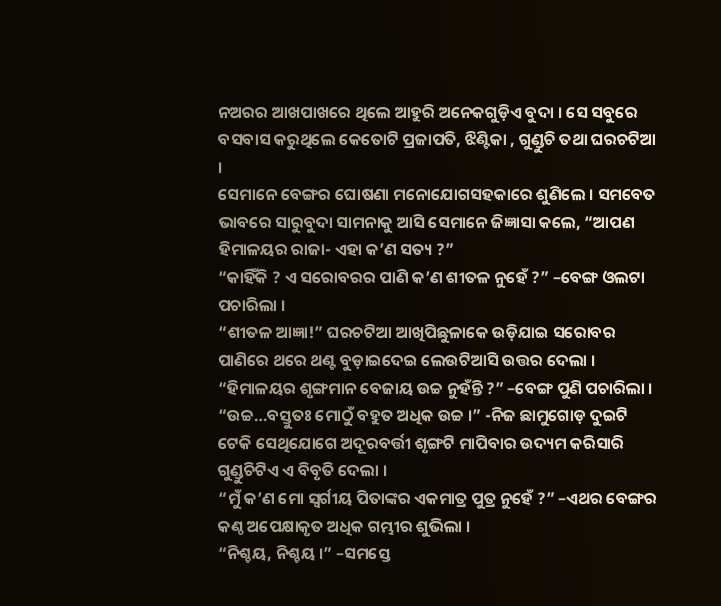ନଅରର ଆଖପାଖରେ ଥିଲେ ଆହୁରି ଅନେକଗୁଡ଼ିଏ ବୁଦା । ସେ ସବୁରେ ବସବାସ କରୁଥିଲେ କେତୋଟି ପ୍ରଜାପତି, ଝିଣ୍ଟିକା , ଗୁଣ୍ଡୁଚି ତଥା ଘରଚଟିଆ ।
ସେମାନେ ବେଙ୍ଗର ଘୋଷଣା ମନୋଯୋଗସହକାରେ ଶୁଣିଲେ । ସମବେତ ଭାବରେ ସାରୁବୁଦା ସାମନାକୁ ଆସି ସେମାନେ ଜିଜ୍ଞାସା କଲେ, “ଆପଣ ହିମାଳୟର ରାଜା- ଏହା କ’ଣ ସତ୍ୟ ?”
“କାହିଁକି ? ଏ ସରୋବରର ପାଣି କ’ଣ ଶୀତଳ ନୁହେଁ ?” –ବେଙ୍ଗ ଓଲଟା ପଚାରିଲା ।
“ଶୀତଳ ଆଜ୍ଞା!” ଘରଚଟିଆ ଆଖିପିଛୁଳାକେ ଉଡ଼ିଯାଇ ସରୋବର ପାଣିରେ ଥରେ ଥଣ୍ଟ ବୁଡ଼ାଇଦେଇ ଲେଉଟିଆସି ଉତ୍ତର ଦେଲା ।
“ହିମାଳୟର ଶୃଙ୍ଗମାନ ବେଜାୟ ଉଚ୍ଚ ନୁହଁନ୍ତି ?” –ବେଙ୍ଗ ପୁଣି ପଚାରିଲା ।
“ଉଚ୍ଚ…ବସ୍ତୁତଃ ମୋଠୁଁ ବହୁତ ଅଧିକ ଉଚ୍ଚ ।” -ନିଜ ଛାମୁଗୋଡ଼ ଦୁଇଟି ଟେକି ସେଥିଯୋଗେ ଅଦୂରବର୍ତ୍ତୀ ଶୃଙ୍ଗଟି ମାପିବାର ଉଦ୍ୟମ କରିସାରି ଗୁଣ୍ଡୁଚିଟିଏ ଏ ବିବୃତି ଦେଲା ।
“ମୁଁ କ’ଣ ମୋ ସ୍ୱର୍ଗୀୟ ପିତାଙ୍କର ଏକମାତ୍ର ପୁତ୍ର ନୁହେଁ ?” –ଏଥର ବେଙ୍ଗର କଣ୍ଠ ଅପେକ୍ଷାକୃତ ଅଧିକ ଗମ୍ଭୀର ଶୁଭିଲା ।
“ନିଶ୍ଚୟ, ନିଶ୍ଚୟ ।” –ସମସ୍ତେ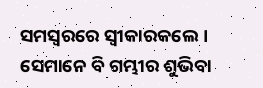ସମସ୍ୱରରେ ସ୍ୱୀକାରକଲେ । ସେମାନେ ବି ଗମ୍ଭୀର ଶୁଭିବା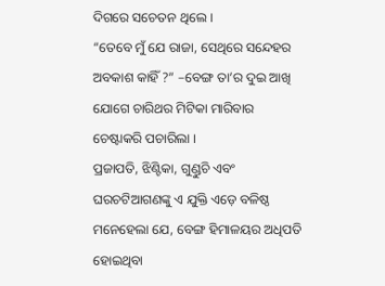ଦିଗରେ ସଚେତନ ଥିଲେ ।
“ତେବେ ମୁଁ ଯେ ରାଜା, ସେଥିରେ ସନ୍ଦେହର ଅବକାଶ କାହିଁ ?” –ବେଙ୍ଗ ତା’ର ଦୁଇ ଆଖି ଯୋଗେ ଚାରିଥର ମିଟିକା ମାରିବାର ଚେଷ୍ଟାକରି ପଚାରିଲା ।
ପ୍ରଜାପତି, ଝିଣ୍ଟିକା, ଗୁଣ୍ଡୁଚି ଏବଂ ଘରଚଟିଆଗଣଙ୍କୁ ଏ ଯୁକ୍ତି ଏଡ଼େ ବଳିଷ୍ଠ ମନେହେଲା ଯେ, ବେଙ୍ଗ ହିମାଳୟର ଅଧିପତି ହୋଇଥିବା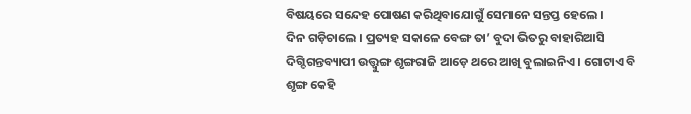ବିଷୟରେ ସନ୍ଦେହ ପୋଷଣ କରିଥିବାଯୋଗୁଁ ସେମାନେ ସନ୍ତପ୍ତ ହେଲେ ।
ଦିନ ଗଡ଼ିଚାଲେ । ପ୍ରତ୍ୟହ ସକାଳେ ବେଙ୍ଗ ତା’ ବୁଦା ଭିତରୁ ବାହାରିଆସି ଦିଗ୍ଦିଗନ୍ତବ୍ୟାପୀ ଉତ୍ତ୍ୱୁଙ୍ଗ ଶୃଙ୍ଗରାଜି ଆଡ଼େ ଥରେ ଆଖି ବୁଲାଇନିଏ । ଗୋଟାଏ ବି ଶୃଙ୍ଗ କେହି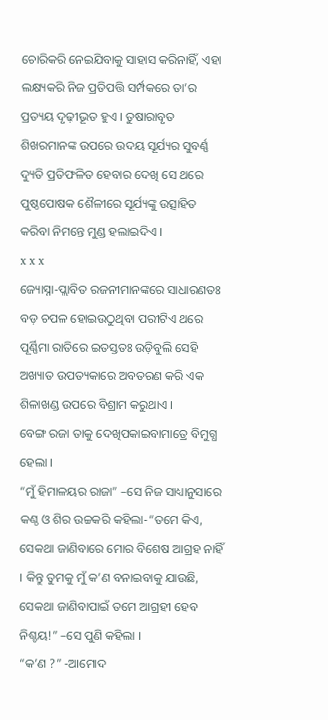ଚୋରିକରି ନେଇଯିବାକୁ ସାହାସ କରିନାହିଁ, ଏହା ଲକ୍ଷ୍ୟକରି ନିଜ ପ୍ରତିପତ୍ତି ସର୍ମ୍ପକରେ ତା’ର ପ୍ରତ୍ୟୟ ଦୃଢ଼ୀଭୂତ ହୁଏ । ତୁଷାରାବୃତ ଶିଖରମାନଙ୍କ ଉପରେ ଉଦୟ ସୂର୍ଯ୍ୟର ସୁବର୍ଣ୍ଣ ଦ୍ୟୁତି ପ୍ରତିଫଳିତ ହେବାର ଦେଖି ସେ ଥରେ ପୁଷ୍ଠପୋଷକ ଶୈଳୀରେ ସୂର୍ଯ୍ୟଙ୍କୁ ଉତ୍ସାହିତ କରିବା ନିମନ୍ତେ ମୁଣ୍ଡ ହଲାଇଦିଏ ।
x x x
ଜ୍ୟୋସ୍ନା-ପ୍ଲାବିତ ରଜନୀମାନଙ୍କରେ ସାଧାରଣତଃ ବଡ଼ ଚପଳ ହୋଇଉଠୁଥିବା ପରୀଟିଏ ଥରେ ପୂର୍ଣ୍ଣିମା ରାତିରେ ଇତସ୍ତତଃ ଉଡ଼ିବୁଲି ସେହି ଅଖ୍ୟାତ ଉପତ୍ୟକାରେ ଅବତରଣ କରି ଏକ ଶିଳାଖଣ୍ଡ ଉପରେ ବିଶ୍ରାମ କରୁଥାଏ ।
ବେଙ୍ଗ ରଜା ତାକୁ ଦେଖିପକାଇବାମାତ୍ରେ ବିମୁଗ୍ଧ ହେଲା ।
“ମୁଁ ହିମାଳୟର ରାଜା” –ସେ ନିଜ ସାଧ୍ୟାନୁସାରେ କଣ୍ଠ ଓ ଶିର ଉଚ୍ଚକରି କହିଲା-“ତମେ କିଏ, ସେକଥା ଜାଣିବାରେ ମୋର ବିଶେଷ ଆଗ୍ରହ ନାହିଁ । କିନ୍ତୁ ତୁମକୁ ମୁଁ କ’ଣ ବନାଇବାକୁ ଯାଉଛି, ସେକଥା ଜାଣିବାପାଇଁ ତମେ ଆଗ୍ରହୀ ହେବ ନିଶ୍ଚୟ!” –ସେ ପୁଣି କହିଲା ।
“କ’ଣ ?” -ଆମୋଦ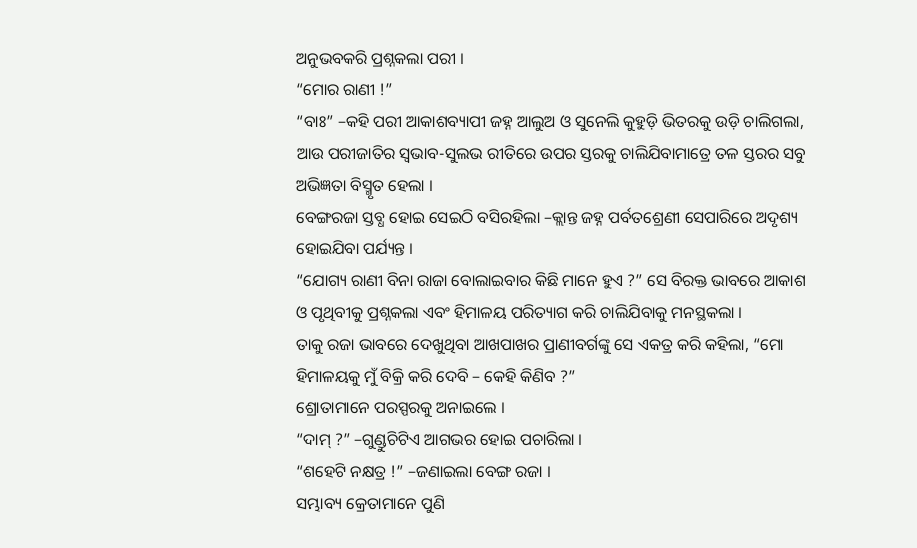ଅନୁଭବକରି ପ୍ରଶ୍ନକଲା ପରୀ ।
“ମୋର ରାଣୀ !”
“ବାଃ” –କହି ପରୀ ଆକାଶବ୍ୟାପୀ ଜହ୍ନ ଆଲୁଅ ଓ ସୁନେଲି କୁହୁଡ଼ି ଭିତରକୁ ଉଡ଼ି ଚାଲିଗଲା, ଆଉ ପରୀଜାତିର ସ୍ୱଭାବ-ସୁଲଭ ରୀତିରେ ଉପର ସ୍ତରକୁ ଚାଲିଯିବାମାତ୍ରେ ତଳ ସ୍ତରର ସବୁ ଅଭିଜ୍ଞତା ବିସ୍ମୃତ ହେଲା ।
ବେଙ୍ଗରଜା ସ୍ତବ୍ଧ ହୋଇ ସେଇଠି ବସିରହିଲା –କ୍ଲାନ୍ତ ଜହ୍ନ ପର୍ବତଶ୍ରେଣୀ ସେପାରିରେ ଅଦୃଶ୍ୟ ହୋଇଯିବା ପର୍ଯ୍ୟନ୍ତ ।
“ଯୋଗ୍ୟ ରାଣୀ ବିନା ରାଜା ବୋଲାଇବାର କିଛି ମାନେ ହୁଏ ?” ସେ ବିରକ୍ତ ଭାବରେ ଆକାଶ ଓ ପୃଥିବୀକୁ ପ୍ରଶ୍ନକଲା ଏବଂ ହିମାଳୟ ପରିତ୍ୟାଗ କରି ଚାଲିଯିବାକୁ ମନସ୍ଥକଲା ।
ତାକୁ ରଜା ଭାବରେ ଦେଖୁଥିବା ଆଖପାଖର ପ୍ରାଣୀବର୍ଗଙ୍କୁ ସେ ଏକତ୍ର କରି କହିଲା, “ମୋ ହିମାଳୟକୁ ମୁଁ ବିକ୍ରି କରି ଦେବି – କେହି କିଣିବ ?”
ଶ୍ରୋତାମାନେ ପରସ୍ପରକୁ ଅନାଇଲେ ।
“ଦାମ୍ ?” –ଗୁଣ୍ଡୁଚିଟିଏ ଆଗଭର ହୋଇ ପଚାରିଲା ।
“ଶହେଟି ନକ୍ଷତ୍ର !” –ଜଣାଇଲା ବେଙ୍ଗ ରଜା ।
ସମ୍ଭାବ୍ୟ କ୍ରେତାମାନେ ପୁଣି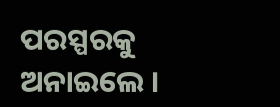ପରସ୍ପରକୁ ଅନାଇଲେ ।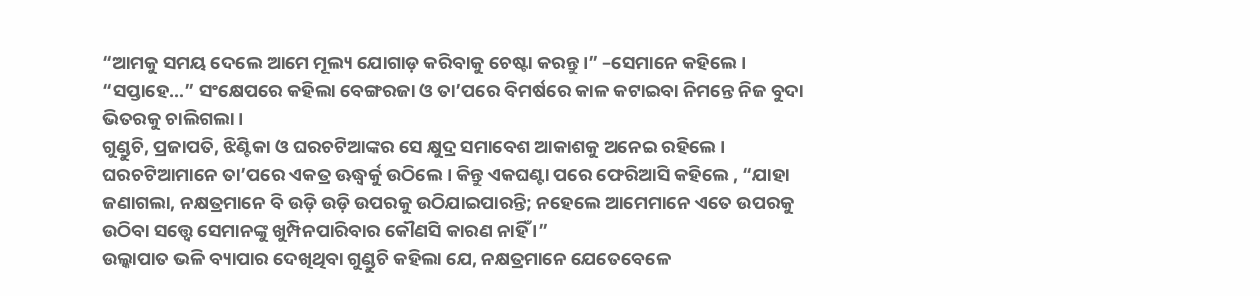“ଆମକୁ ସମୟ ଦେଲେ ଆମେ ମୂଲ୍ୟ ଯୋଗାଡ଼ କରିବାକୁ ଚେଷ୍ଟା କରନ୍ତୁ ।” –ସେମାନେ କହିଲେ ।
“ସପ୍ତାହେ…” ସଂକ୍ଷେପରେ କହିଲା ବେଙ୍ଗରଜା ଓ ତା’ପରେ ବିମର୍ଷରେ କାଳ କଟାଇବା ନିମନ୍ତେ ନିଜ ବୁଦା ଭିତରକୁ ଚାଲିଗଲା ।
ଗୁଣ୍ଡୁଚି, ପ୍ରଜାପତି, ଝିଣ୍ଟିକା ଓ ଘରଚଟିଆଙ୍କର ସେ କ୍ଷୁଦ୍ର ସମାବେଶ ଆକାଶକୁ ଅନେଇ ରହିଲେ । ଘରଚଟିଆମାନେ ତା’ପରେ ଏକତ୍ର ଊଦ୍ଧ୍ୱର୍କୁ ଉଠିଲେ । କିନ୍ତୁ ଏକଘଣ୍ଟା ପରେ ଫେରିଆସି କହିଲେ , “ଯାହା ଜଣାଗଲା, ନକ୍ଷତ୍ରମାନେ ବି ଉଡ଼ି ଉଡ଼ି ଉପରକୁ ଉଠିଯାଇପାରନ୍ତି; ନହେଲେ ଆମେମାନେ ଏତେ ଉପରକୁ ଉଠିବା ସତ୍ତ୍ୱେ ସେମାନଙ୍କୁ ଖୁମ୍ପିନପାରିବାର କୌଣସି କାରଣ ନାହିଁ ।”
ଉଲ୍କାପାତ ଭଳି ବ୍ୟାପାର ଦେଖିଥିବା ଗୁଣ୍ଡୁଚି କହିଲା ଯେ, ନକ୍ଷତ୍ରମାନେ ଯେତେବେଳେ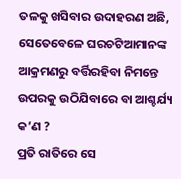ତଳକୁ ଖସିବାର ଉଦାହରଣ ଅଛି, ସେତେବେଳେ ଘରଚଟିଆମାନଙ୍କ ଆକ୍ରମଣରୁ ବର୍ତ୍ତିରହିବା ନିମନ୍ତେ ଉପରକୁ ଉଠିଯିବାରେ ବା ଆଶ୍ଚର୍ଯ୍ୟ କ’ଣ ?
ପ୍ରତି ରାତିରେ ସେ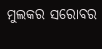ମୁଲକର ସରୋବର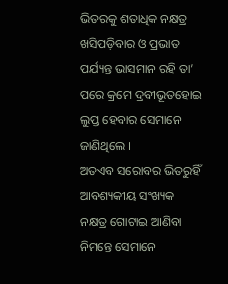ଭିତରକୁ ଶତାଧିକ ନକ୍ଷତ୍ର ଖସିପଡ଼ିବାର ଓ ପ୍ରଭାତ ପର୍ଯ୍ୟନ୍ତ ଭାସମାନ ରହି ତା’ ପରେ କ୍ରମେ ଦ୍ରବୀଭୂତହୋଇ ଲୁପ୍ତ ହେବାର ସେମାନେ ଜାଣିଥିଲେ ।
ଅତଏବ ସରୋବର ଭିତରୁହିଁ ଆବଶ୍ୟକୀୟ ସଂଖ୍ୟକ ନକ୍ଷତ୍ର ଗୋଟାଇ ଆଣିବା ନିମନ୍ତେ ସେମାନେ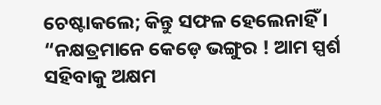ଚେଷ୍ଟାକଲେ; କିନ୍ତୁ ସଫଳ ହେଲେନାହିଁ ।
“ନକ୍ଷତ୍ରମାନେ କେଡ଼େ ଭଙ୍ଗୁର ! ଆମ ସ୍ପର୍ଶ ସହିବାକୁ ଅକ୍ଷମ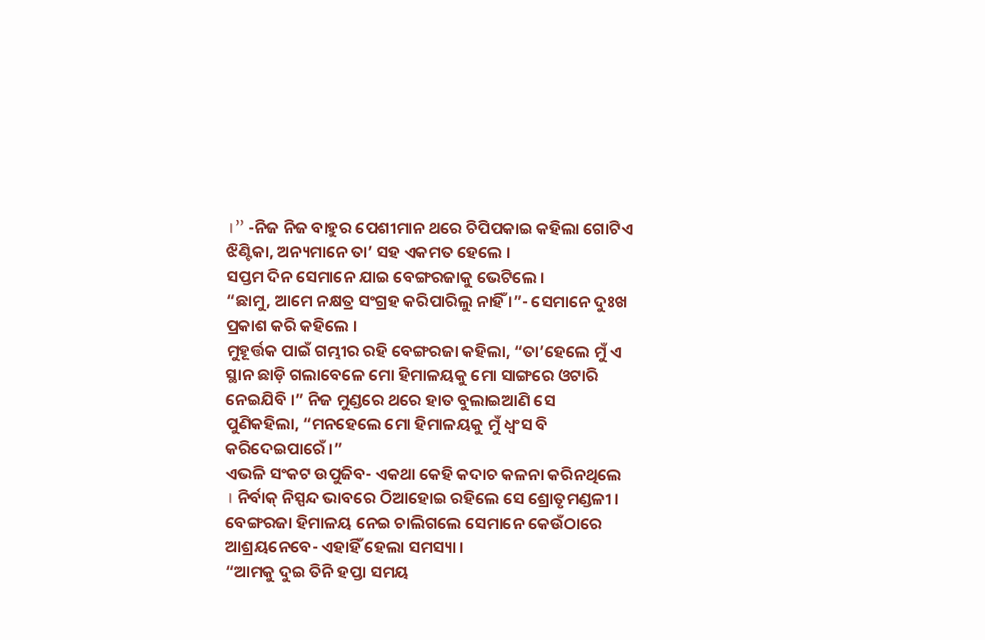।” -ନିଜ ନିଜ ବାହୁର ପେଶୀମାନ ଥରେ ଚିପିପକାଇ କହିଲା ଗୋଟିଏ ଝିଣ୍ଟିକା, ଅନ୍ୟମାନେ ତା’ ସହ ଏକମତ ହେଲେ ।
ସପ୍ତମ ଦିନ ସେମାନେ ଯାଇ ବେଙ୍ଗରଜାକୁ ଭେଟିଲେ ।
“ଛାମୁ, ଆମେ ନକ୍ଷତ୍ର ସଂଗ୍ରହ କରିପାରିଲୁ ନାହିଁ ।”- ସେମାନେ ଦୁଃଖ ପ୍ରକାଶ କରି କହିଲେ ।
ମୁହୂର୍ତ୍ତକ ପାଇଁ ଗମ୍ଭୀର ରହି ବେଙ୍ଗରଜା କହିଲା, “ତା’ହେଲେ ମୁଁ ଏ ସ୍ଥାନ ଛାଡ଼ି ଗଲାବେଳେ ମୋ ହିମାଳୟକୁ ମୋ ସାଙ୍ଗରେ ଓଟାରି ନେଇଯିବି ।” ନିଜ ମୁଣ୍ଡରେ ଥରେ ହାତ ବୁଲାଇଆଣି ସେ ପୁଣିକହିଲା, “ମନହେଲେ ମୋ ହିମାଳୟକୁ ମୁଁ ଧ୍ୱଂସ ବି କରିଦେଇପାରେଁ ।”
ଏଭଳି ସଂକଟ ଉପୁଜିବ- ଏକଥା କେହି କଦାଚ କଳନା କରିନଥିଲେ । ନିର୍ବାକ୍ ନିସ୍ପନ୍ଦ ଭାବରେ ଠିଆହୋଇ ରହିଲେ ସେ ଶ୍ରୋତୃମଣ୍ଡଳୀ । ବେଙ୍ଗରଜା ହିମାଳୟ ନେଇ ଚାଲିଗଲେ ସେମାନେ କେଉଁଠାରେ ଆଶ୍ରୟନେବେ- ଏହାହିଁ ହେଲା ସମସ୍ୟା ।
“ଆମକୁ ଦୁଇ ତିନି ହପ୍ତା ସମୟ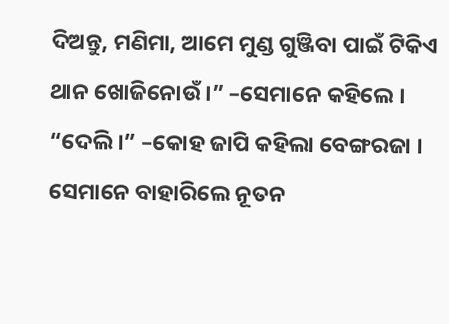ଦିଅନ୍ତୁ, ମଣିମା, ଆମେ ମୁଣ୍ଡ ଗୁଞ୍ଜିବା ପାଇଁ ଟିକିଏ ଥାନ ଖୋଜିନୋଉଁ ।” –ସେମାନେ କହିଲେ ।
“ଦେଲି ।” –କୋହ ଜାପି କହିଲା ବେଙ୍ଗରଜା ।
ସେମାନେ ବାହାରିଲେ ନୂତନ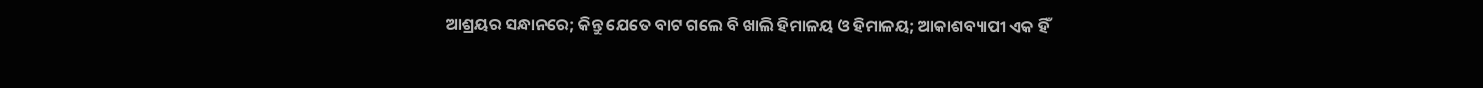ଆଶ୍ରୟର ସନ୍ଧାନରେ; କିନ୍ତୁ ଯେତେ ବାଟ ଗଲେ ବି ଖାଲି ହିମାଳୟ ଓ ହିମାଳୟ; ଆକାଶବ୍ୟାପୀ ଏକ ହିଁ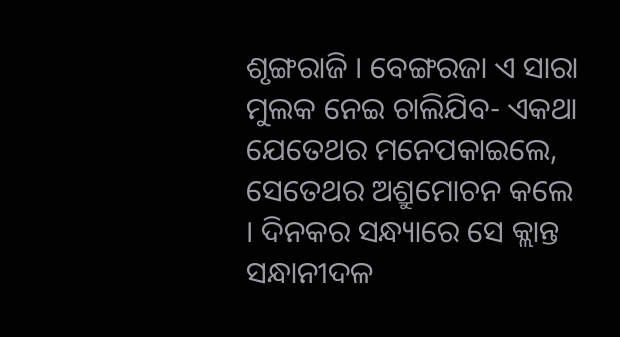ଶୃଙ୍ଗରାଜି । ବେଙ୍ଗରଜା ଏ ସାରା ମୁଲକ ନେଇ ଚାଲିଯିବ- ଏକଥା ଯେତେଥର ମନେପକାଇଲେ, ସେତେଥର ଅଶ୍ରୁମୋଚନ କଲେ । ଦିନକର ସନ୍ଧ୍ୟାରେ ସେ କ୍ଲାନ୍ତ ସନ୍ଧାନୀଦଳ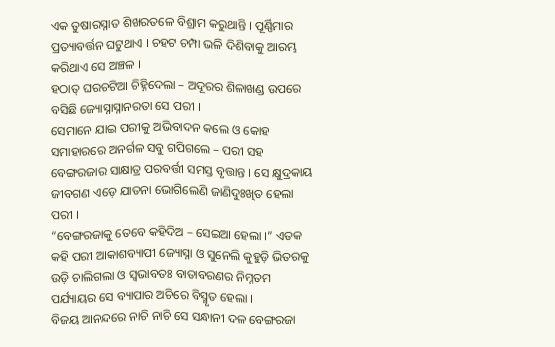ଏକ ତୁଷାରସ୍ନାତ ଶିଖରତଳେ ବିଶ୍ରାମ କରୁଥାନ୍ତି । ପୂର୍ଣ୍ଣିମାର ପ୍ରତ୍ୟାବର୍ତ୍ତନ ଘଟୁଥାଏ । ଚହଟ ଚମ୍ପା ଭଳି ଦିଶିବାକୁ ଆରମ୍ଭ କରିଥାଏ ସେ ଅଞ୍ଚଳ ।
ହଠାତ୍ ଘରଚଟିଆ ଚିହ୍ନିଦେଲା – ଅଦୂରର ଶିଳାଖଣ୍ଡ ଉପରେ ବସିଛି ଜ୍ୟୋସ୍ନାସ୍ନାନରତା ସେ ପରୀ ।
ସେମାନେ ଯାଇ ପରୀକୁ ଅଭିବାଦନ କଲେ ଓ କୋହ ସମାହାରରେ ଅନର୍ଗଳ ସବୁ ଗପିଗଲେ – ପରୀ ସହ ବେଙ୍ଗରଜାର ସାକ୍ଷାତ୍ର ପରବର୍ତ୍ତୀ ସମସ୍ତ ବୃତ୍ତାନ୍ତ । ସେ କ୍ଷୁଦ୍ରକାୟ ଜୀବଗଣ ଏଡ଼େ ଯାତନା ଭୋଗିଲେଣି ଜାଣିଦୁଃଖିତ ହେଲା ପରୀ ।
“ବେଙ୍ଗରଜାକୁ ତେବେ କହିଦିଅ – ସେଇଆ ହେଲା ।” ଏତକ କହି ପରୀ ଆକାଶବ୍ୟାପୀ ଜ୍ୟୋସ୍ନା ଓ ସୁନେଲି କୁହୁଡ଼ି ଭିତରକୁ ଉଡ଼ି ଚାଲିଗଲା ଓ ସ୍ୱଭାବତଃ ବାତାବରଣର ନିମ୍ନତମ ପର୍ଯ୍ୟାୟର ସେ ବ୍ୟାପାର ଅଚିରେ ବିସ୍ମୃତ ହେଲା ।
ବିଜୟ ଆନନ୍ଦରେ ନାଚି ନାଚି ସେ ସନ୍ଧାନୀ ଦଳ ବେଙ୍ଗରଜା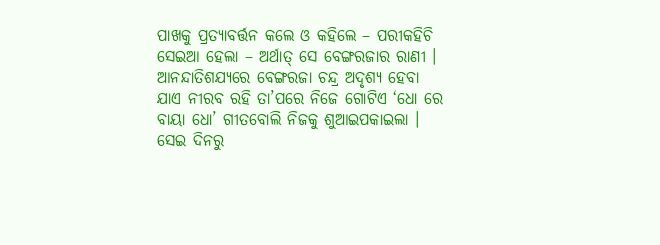ପାଖକୁ ପ୍ରତ୍ୟାବର୍ତ୍ତନ କଲେ ଓ କହିଲେ – ପରୀକହିଚି ସେଇଆ ହେଲା – ଅର୍ଥାତ୍ ସେ ବେଙ୍ଗରଜାର ରାଣୀ ।
ଆନନ୍ଦାତିଶଯ୍ୟରେ ବେଙ୍ଗରଜା ଚନ୍ଦ୍ର ଅଦୃଶ୍ୟ ହେବା ଯାଏ ନୀରବ ରହି ତା’ପରେ ନିଜେ ଗୋଟିଏ ‘ଧୋ ରେ ବାୟା ଧୋ’ ଗୀତବୋଲି ନିଜକୁ ଶୁଆଇପକାଇଲା ।
ସେଇ ଦିନରୁ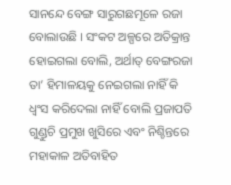ସାନନ୍ଦେ ବେଙ୍ଗ ସାରୁଗଛମୂଳେ ରଜା ବୋଲାଉଛି । ସଂକଟ ଅଳ୍ପରେ ଅତିକ୍ରାନ୍ତ ହୋଇଗଲା ବୋଲି, ଅର୍ଥାତ୍ ବେଙ୍ଗରଜା ତା’ ହିମାଳୟକୁ ନେଇଗଲା ନାହିଁ କି ଧ୍ୱଂସ କରିଦେଲା ନାହିଁ ବୋଲି ପ୍ରଜାପତି ଗୁଣ୍ଡୁଚି ପ୍ରମୁଖ ଖୁସିରେ ଏବଂ ନିଶ୍ଚିନ୍ତରେ ମହାକାଳ ଅତିବାହିତ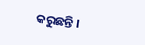କରୁଛନ୍ତି ।